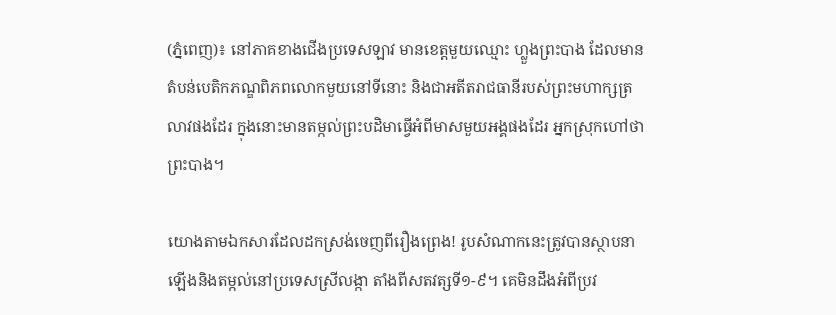(ភ្នំពេញ)៖ នៅភាគខាងជើងប្រទេសឡាវ មានខេត្តមួយឈ្មោះ ហ្លួងព្រះបាង ដែលមានតំបន់បេតិកភណ្ឌពិភពលោកមួយនៅទីនោះ និងជាអតីតរាជធានីរបស់ព្រះមហាក្សត្រលាវផងដែរ ក្នុងនោះមានតម្កល់ព្រះបដិមាធ្វើអំពីមាសមួយអង្គផងដែរ អ្នកស្រុកហៅថា ព្រះបាង។

យោងតាមឯកសារដែលដកស្រង់ចេញពីរឿងព្រេង! រូបសំណាកនេះត្រូវបានស្ថាបនាឡើងនិងតម្កល់នៅប្រទេសស្រីលង្កា តាំងពីសតវត្សទី១-៩។ គេមិនដឹងអំពីប្រវ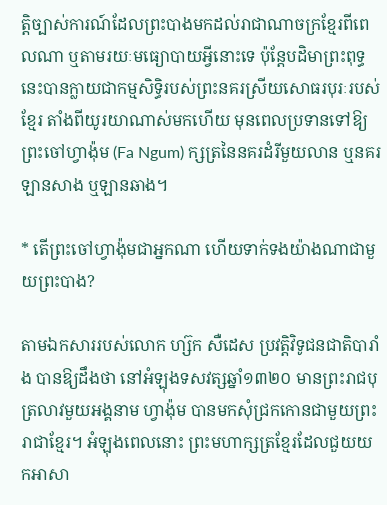ត្តិច្បាស់ការណ៍ដែលព្រះបាងមកដល់រាជាណាចក្រខ្មែរពីពេលណា ឬតាមរយៈមធ្យោបាយអ្វីនោះទេ ប៉ុន្តែបដិមាព្រះពុទ្ធនេះបានក្លាយជាកម្មសិទ្ធិរបស់ព្រះនគរស្រីយសោធរបុរៈរបស់ខ្មែរ តាំងពីយូរយាណាស់មកហើយ មុនពេលប្រទានទៅឱ្យព្រះចៅហ្វាង៉ុម (Fa Ngum) ក្សត្រនៃនគរដំរីមួយលាន ឬនគរឡានសាង ឬឡានឆាង។

* តើព្រះចៅហ្វាង៉ុមជាអ្នកណា ហើយទាក់ទងយ៉ាងណាជាមួយព្រះបាង?

តាមឯកសាររបស់លោក ហ្ស៊ក សឺដេស ប្រវត្តិវិទូជនជាតិបារាំង បានឱ្យដឹងថា នៅអំឡុងទសវត្សឆ្នាំ១៣២០ មានព្រះរាជបុត្រលាវមួយអង្គនាម ហ្វាង៉ុម បានមកសុំជ្រកកោនជាមួយព្រះរាជាខ្មែរ។ អំឡុងពេលនោះ ព្រះមហាក្សត្រខ្មែរដែលជួយយកអាសា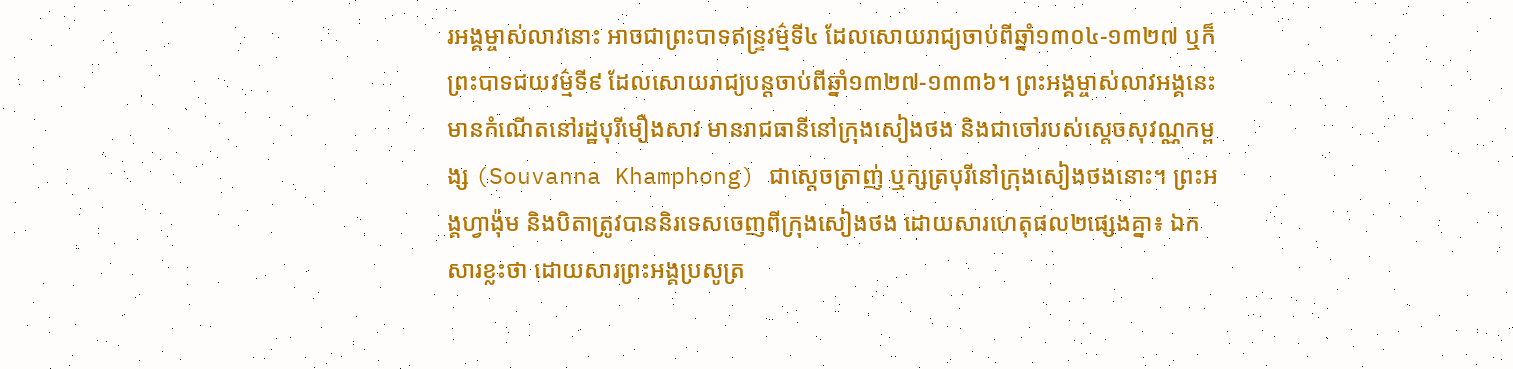រអង្គម្ចាស់លាវនោះ អាចជាព្រះបាទឥន្ទ្រវម៌្មទី៤ ដែលសោយរាជ្យចាប់ពីឆ្នាំ១៣០៤-១៣២៧ ឬក៏ព្រះបាទជយវម៌្មទី៩ ដែលសោយរាជ្យបន្តចាប់ពីឆ្នាំ១៣២៧-១៣៣៦។ ព្រះអង្គម្ចាស់លាវអង្គនេះមានកំណើតនៅរដ្ឋបុរីមឿងសាវ មានរាជធានីនៅក្រុងសៀងថង និងជាចៅរបស់ស្ដេចសុវណ្ណកម្ពង្ស (Souvanna Khamphong) ជាស្ដេចត្រាញ់ ឬក្សត្របុរីនៅក្រុងសៀងថងនោះ។ ព្រះអង្គហ្វាង៉ុម និងបិតាត្រូវបាននិរទេសចេញពីក្រុងសៀងថង ដោយសារហេតុផល២ផ្សេងគ្នា៖ ឯកសារខ្លះថា ដោយសារព្រះអង្គប្រសូត្រ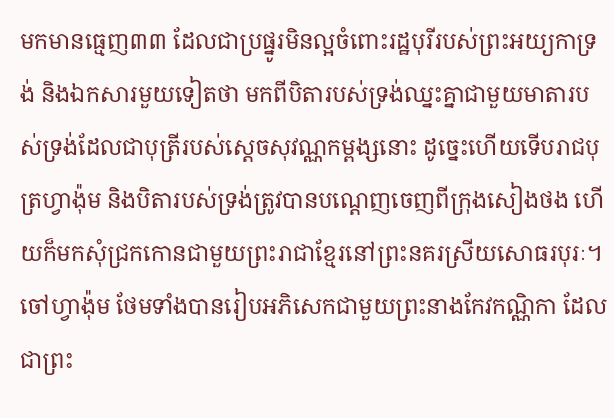មកមានធ្មេញ៣៣ ដែលជាប្រផ្នូរមិនល្អចំពោះរដ្ឋបុរីរបស់ព្រះអយ្យកាទ្រង់ និងឯកសារមួយទៀតថា មកពីបិតារបស់ទ្រង់ឈ្នះគ្នាជាមួយមាតារបស់ទ្រង់ដែលជាបុត្រីរបស់ស្ដេចសុវណ្ណកម្ពង្សនោះ ដូច្នេះហើយទើបរាជបុត្រហ្វាង៉ុម និងបិតារបស់ទ្រង់ត្រូវបានបណ្ដេញចេញពីក្រុងសៀងថង ហើយក៏មកសុំជ្រកកោនជាមួយព្រះរាជាខ្មែរនៅព្រះនគរស្រីយសោធរបុរៈ។ ចៅហ្វាង៉ុម ថែមទាំងបានរៀបអភិសេកជាមួយព្រះនាងកែវកណ្ណិកា ដែលជាព្រះ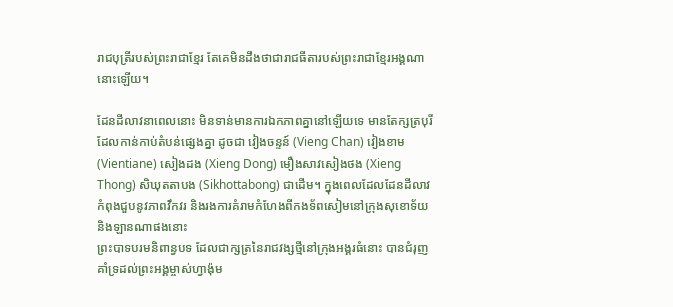រាជបុត្រីរបស់ព្រះរាជាខ្មែរ តែគេមិនដឹងថាជារាជធីតារបស់ព្រះរាជាខ្មែរអង្គណានោះឡើយ។

ដែនដីលាវនាពេលនោះ មិនទាន់មានការឯកភាពគ្នានៅឡើយទេ មានតែក្សត្របុរីដែលកាន់កាប់តំបន់ផ្សេងគ្នា ដូចជា វៀងចន្ទន៍ (Vieng Chan) វៀងខាម (Vientiane) សៀងដង (Xieng Dong) មឿងសាវសៀងថង (Xieng Thong) សិឃុតតាបង (Sikhottabong) ជាដើម។ ក្នុងពេលដែលដែនដីលាវកំពុងជួបនូវភាពវឹកវរ និងរងការគំរាមកំហែងពីកងទ័ពសៀមនៅក្រុងសុខោទ័យ និងឡានណាផងនោះ
ព្រះបាទបរមនិពាន្វបទ ដែលជាក្សត្រនៃរាជវង្សថ្មីនៅក្រុងអង្គរធំនោះ បានជំរុញគាំទ្រដល់ព្រះអង្គម្ចាស់ហ្វាង៉ុម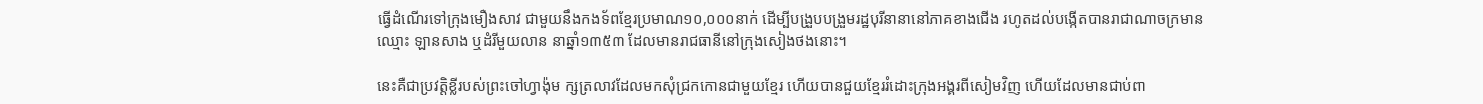ធ្វើដំណើរទៅក្រុងមឿងសាវ ជាមួយនឹងកងទ័ពខ្មែរប្រមាណ១០,០០០នាក់ ដើម្បីបង្រួបបង្រួមរដ្ឋបុរីនានានៅភាគខាងជើង រហូតដល់បង្កើតបានរាជាណាចក្រមានឈ្មោះ ឡានសាង ឬដំរីមួយលាន នាឆ្នាំ១៣៥៣ ដែលមានរាជធានីនៅក្រុងសៀងថងនោះ។

នេះគឺជាប្រវត្តិខ្លីរបស់ព្រះចៅហ្វាង៉ុម ក្សត្រលាវដែលមកសុំជ្រកកោនជាមួយខ្មែរ ហើយបានជួយខ្មែររំដោះក្រុងអង្គរពីសៀមវិញ ហើយដែលមានជាប់ពា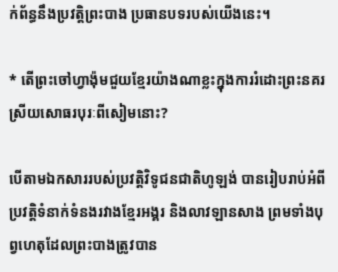ក់ព័ន្ធនឹងប្រវត្តិព្រះបាង ប្រធានបទរបស់យើងនេះ។

* តើព្រះចៅហ្វាង៉ុមជួយខ្មែរយ៉ាងណាខ្លះក្នុងការរំដោះព្រះនគរស្រីយសោធរបុរៈពីសៀមនោះ?

បើតាមឯកសាររបស់ប្រវត្តិវិទូជនជាតិហូឡង់ បានរៀបរាប់អំពីប្រវត្តិទំនាក់ទំនងរវាងខ្មែរអង្គរ និងលាវឡានសាង ព្រមទាំងបុព្វហេតុដែលព្រះបាងត្រូវបាន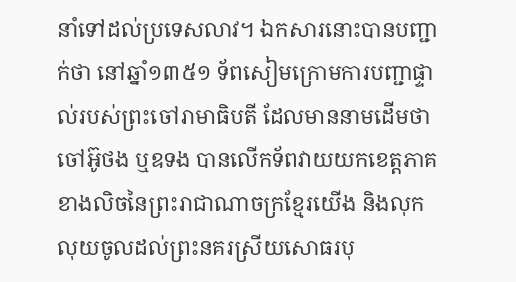នាំទៅដល់ប្រទេសលាវ។ ឯកសារនោះបានបញ្ជាក់ថា នៅឆ្នាំ១៣៥១ ទ័ពសៀមក្រោមការបញ្ជាផ្ទាល់របស់ព្រះចៅរាមាធិបតី ដែលមាននាមដើមថា ចៅអ៊ូថង ឬឧទង បានលើកទ័ពវាយយកខេត្តភាគខាងលិចនៃព្រះរាជាណាចក្រខ្មែរយើង និងលុកលុយចូលដល់ព្រះនគរស្រីយសោធរបុ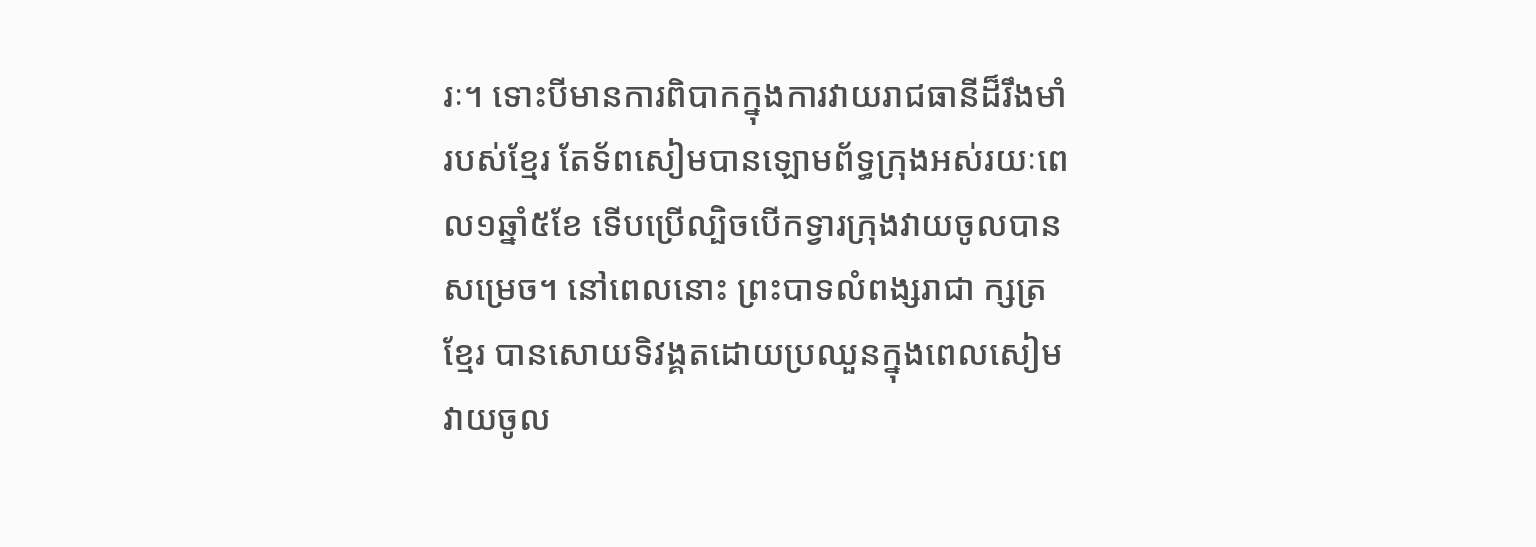រៈ។ ទោះបីមានការពិបាកក្នុងការវាយរាជធានីដ៏រឹងមាំរបស់ខ្មែរ តែទ័ពសៀមបានឡោមព័ទ្ធក្រុងអស់រយៈពេល១ឆ្នាំ៥ខែ ទើបប្រើល្បិចបើកទ្វារក្រុងវាយចូលបានសម្រេច។ នៅពេលនោះ ព្រះបាទលំពង្សរាជា ក្សត្រខ្មែរ បានសោយទិវង្គតដោយប្រឈួនក្នុងពេលសៀមវាយចូល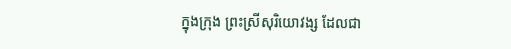ក្នុងក្រុង ព្រះស្រីសុរិយោវង្ស ដែលជា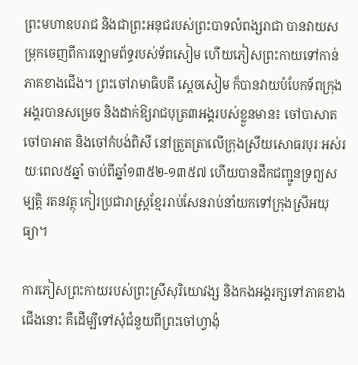ព្រះមហាឧបរាជ និងជាព្រះអនុជរបស់ព្រះបាទលំពង្សរាជា បានវាយសម្រុកចេញពីការឡោមព័ទ្ធរបស់ទ័ពសៀម ហើយភៀសព្រះកាយទៅកាន់ភាគខាងជើង។ ព្រះចៅរាមាធិបតី ស្ដេចសៀម ក៏បានវាយបំបែកទ័ពក្រុងអង្គរបានសម្រេច និងដាក់ឱ្យរាជបុត្រ៣អង្គរបស់ខ្លួនមាន៖ ចៅបាសាត ចៅបាអាត និងចៅកំបង់ពិសី នៅត្រួតត្រាលើក្រុងស្រីយសោធរបុរៈអស់រយៈពេល៥ឆ្នាំ ចាប់ពីឆ្នាំ១៣៥២-១៣៥៧ ហើយបានដឹកជញ្ជូនទ្រព្យសម្បត្តិ រតនវត្ថុ កៀរប្រជារាស្ត្រខ្មែររាប់សែនរាប់នាំយកទៅក្រុងស្រីអយុធ្យា។

ការភៀសព្រះកាយរបស់ព្រះស្រីសុរិយោវង្ស និងកងអង្គរក្សទៅភាគខាងជើងនោះ គឺដើម្បីទៅសុំជំនួយពីព្រះចៅហ្វាង៉ុ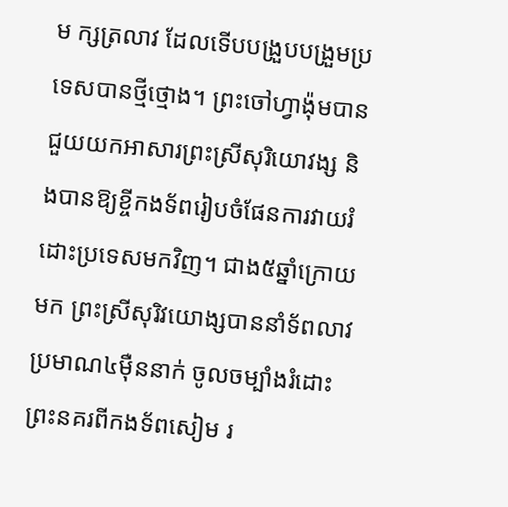ម ក្សត្រលាវ ដែលទើបបង្រួបបង្រួមប្រទេសបានថ្មីថ្មោង។ ព្រះចៅហ្វាង៉ុមបានជួយយកអាសារព្រះស្រីសុរិយោវង្ស និងបានឱ្យខ្ចីកងទ័ពរៀបចំផែនការវាយរំដោះប្រទេសមកវិញ។ ជាង៥ឆ្នាំក្រោយមក ព្រះស្រីសុរិវយោង្សបាននាំទ័ពលាវប្រមាណ៤ម៉ឺននាក់ ចូលចម្បាំងរំដោះព្រះនគរពីកងទ័ពសៀម រ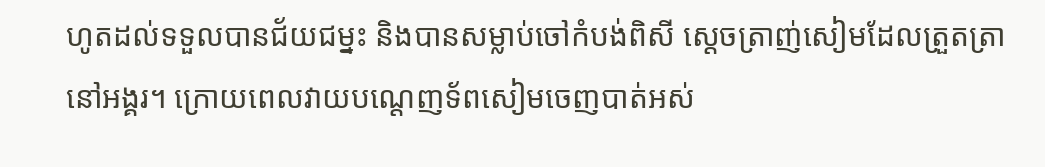ហូតដល់ទទួលបានជ័យជម្នះ និងបានសម្លាប់ចៅកំបង់ពិសី ស្ដេចត្រាញ់សៀមដែលត្រួតត្រានៅអង្គរ។ ក្រោយពេលវាយបណ្ដេញទ័ពសៀមចេញបាត់អស់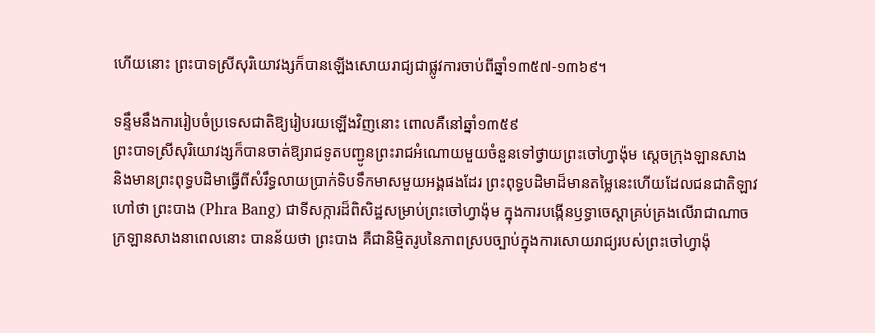ហើយនោះ ព្រះបាទស្រីសុរិយោវង្សក៏បានឡើងសោយរាជ្យជាផ្លូវការចាប់ពីឆ្នាំ១៣៥៧-១៣៦៩។

ទន្ទឹមនឹងការរៀបចំប្រទេសជាតិឱ្យរៀបរយឡើងវិញនោះ ពោលគឺនៅឆ្នាំ១៣៥៩
ព្រះបាទស្រីសុរិយោវង្សក៏បានចាត់ឱ្យរាជទូតបញ្ជូនព្រះរាជអំណោយមួយចំនួនទៅថ្វាយព្រះចៅហ្វាង៉ុម ស្ដេចក្រុងឡានសាង និងមានព្រះពុទ្ធបដិមាធ្វើពីសំរឹទ្ធលាយប្រាក់ទិបទឹកមាសមួយអង្គផងដែរ ព្រះពុទ្ធបដិមាដ៏មានតម្លៃនេះហើយដែលជនជាតិឡាវហៅថា ព្រះបាង (Phra Bang) ជាទីសក្ការដ៏ពិសិដ្ឋសម្រាប់ព្រះចៅហ្វាង៉ុម ក្នុងការបង្កើនឫទ្ធាចេស្ដាគ្រប់គ្រងលើរាជាណាចក្រឡានសាងនាពេលនោះ បានន័យថា ព្រះបាង គឺជានិម្មិតរូបនៃភាពស្របច្បាប់ក្នុងការសោយរាជ្យរបស់ព្រះចៅហ្វាង៉ុ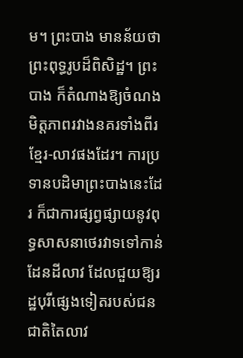ម។ ព្រះបាង មានន័យថា ព្រះពុទ្ធរូបដ៏ពិសិដ្ឋ។ ព្រះបាង ក៏តំណាងឱ្យចំណងមិត្តភាពរវាងនគរទាំងពីរខ្មែរ-លាវផងដែរ។ ការប្រទានបដិមាព្រះបាងនេះដែរ ក៏ជាការផ្សព្វផ្សាយនូវពុទ្ធសាសនាថេរវាទទៅកាន់ដែនដីលាវ ដែលជួយឱ្យរដ្ឋបុរីផ្សេងទៀតរបស់ជនជាតិតៃលាវ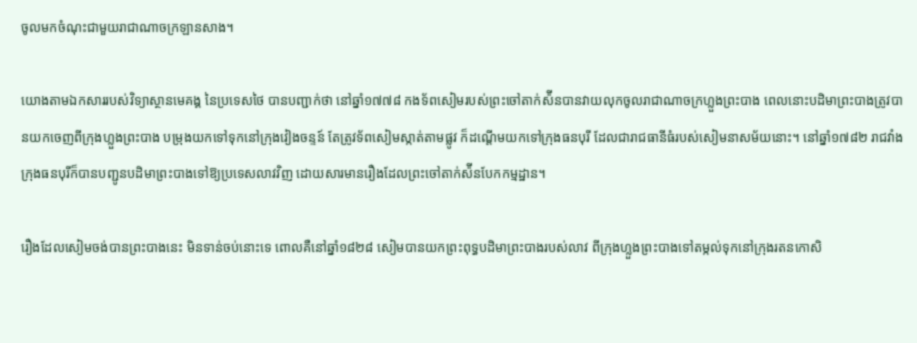ចូលមកចំណុះជាមួយរាជាណាចក្រឡានសាង។

យោងតាមឯកសាររបស់វិទ្យាស្ថានមេគង្គ នៃប្រទេសថៃ បានបញ្ជាក់ថា នៅឆ្នាំ១៧៧៨ កងទ័ពសៀមរបស់ព្រះចៅតាក់ស៉ីនបានវាយលុកចូលរាជាណាចក្រហ្លួងព្រះបាង ពេលនោះបដិមាព្រះបាងត្រូវបានយកចេញពីក្រុងហ្លួងព្រះបាង បម្រុងយកទៅទុកនៅក្រុងវៀងចន្ទន៍ តែត្រូវទ័ពសៀមស្កាត់តាមផ្លូវ ក៏ដណ្តើមយកទៅក្រុងធនបុរី ដែលជារាជធានីធំរបស់សៀមនាសម័យនោះ។ នៅឆ្នាំ១៧៨២ រាជវាំងក្រុងធនបុរីក៏បានបញ្ជូនបដិមាព្រះបាងទៅឱ្យប្រទេសលាវវិញ ដោយសារមានរឿងដែលព្រះចៅតាក់ស៉ីនបែកកម្មដ្ឋាន។

រឿងដែលសៀមចង់បានព្រះបាងនេះ មិនទាន់ចប់នោះទេ ពោលគឺនៅឆ្នាំ១៨២៨ សៀមបានយកព្រះពុទ្ធបដិមាព្រះបាងរបស់លាវ ពីក្រុងហ្លួងព្រះបាងទៅតម្កល់ទុកនៅក្រុងរតនកោសិ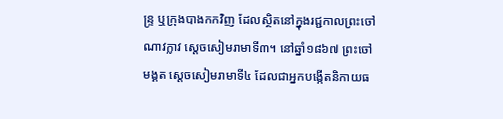ន្ទ្រ ឬក្រុងបាងកកវិញ ដែលស្ថិតនៅក្នុងរជ្ជកាលព្រះចៅណាវក្លាវ ស្ដេចសៀមរាមាទី៣។ នៅឆ្នាំ១៨៦៧ ព្រះចៅមង្គត ស្ដេចសៀមរាមាទី៤ ដែលជាអ្នកបង្កើតនិកាយធ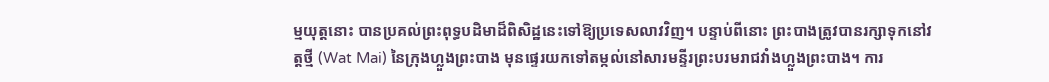ម្មយុត្តនោះ បានប្រគល់ព្រះពុទ្ធបដិមាដ៏ពិសិដ្ឋនេះទៅឱ្យប្រទេសលាវវិញ។ បន្ទាប់ពីនោះ ព្រះបាងត្រូវបានរក្សាទុកនៅវត្តថ្មី (Wat Mai) នៃក្រុងហ្លួងព្រះបាង មុនផ្ទេរយកទៅតម្កល់នៅសារមន្ទីរព្រះបរមរាជវាំងហ្លួងព្រះបាង។ ការ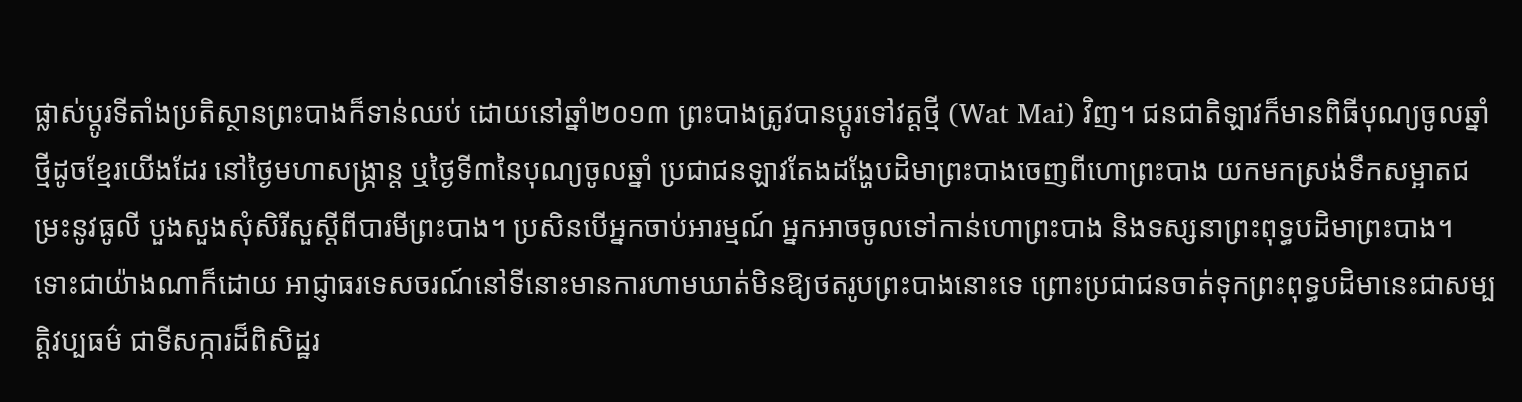ផ្លាស់ប្ដូរទីតាំងប្រតិស្ថានព្រះបាងក៏ទាន់ឈប់ ដោយនៅឆ្នាំ២០១៣ ព្រះបាងត្រូវបានប្តូរទៅវត្តថ្មី (Wat Mai) វិញ។ ជនជាតិឡាវក៏មានពិធីបុណ្យចូលឆ្នាំថ្មីដូចខ្មែរយើងដែរ នៅថ្ងៃមហាសង្ក្រាន្ត ឬថ្ងៃទី៣នៃបុណ្យចូលឆ្នាំ ប្រជាជនឡាវតែងដង្ហែបដិមាព្រះបាងចេញពីហោព្រះបាង យកមកស្រង់ទឹកសម្អាតជម្រះនូវធូលី បួងសួងសុំសិរីសួស្ដីពីបារមីព្រះបាង។ ប្រសិនបើអ្នកចាប់អារម្មណ៍ អ្នកអាចចូលទៅកាន់ហោព្រះបាង និងទស្សនាព្រះពុទ្ធបដិមាព្រះបាង។ ទោះជាយ៉ាងណាក៏ដោយ អាជ្ញាធរទេសចរណ៍នៅទីនោះមានការហាមឃាត់មិនឱ្យថតរូបព្រះបាងនោះទេ ព្រោះប្រជាជនចាត់ទុកព្រះពុទ្ធបដិមានេះជាសម្បត្តិវប្បធម៌ ជាទីសក្ការដ៏ពិសិដ្ឋរ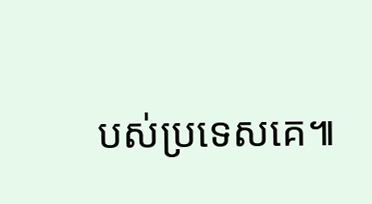បស់ប្រទេសគេ៕